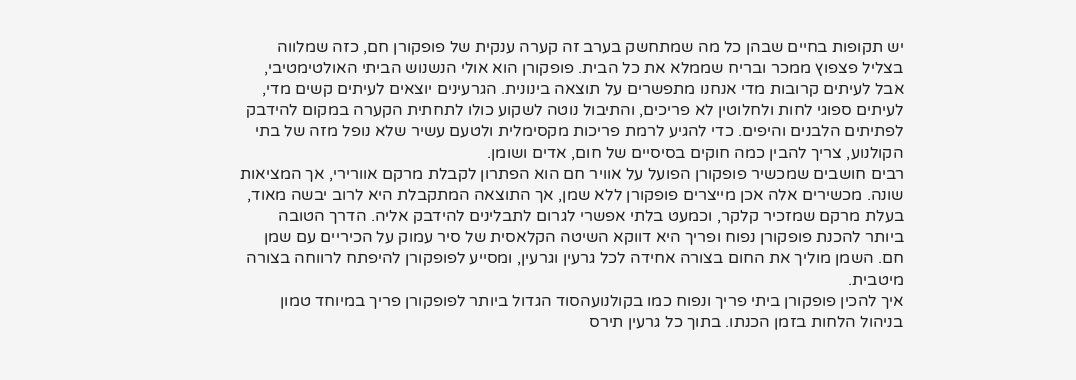יש תקופות בחיים שבהן כל מה שמתחשק בערב זה קערה ענקית של פופקורן חם, כזה שמלווה בצליל פצפוץ ממכר ובריח שממלא את כל הבית. פופקורן הוא אולי הנשנוש הביתי האולטימטיבי, אבל לעיתים קרובות מדי אנחנו מתפשרים על תוצאה בינונית. הגרעינים יוצאים לעיתים קשים מדי, לעיתים ספוגי לחות ולחלוטין לא פריכים, והתיבול נוטה לשקוע כולו לתחתית הקערה במקום להידבק לפתיתים הלבנים והיפים. כדי להגיע לרמת פריכות מקסימלית ולטעם עשיר שלא נופל מזה של בתי הקולנוע, צריך להבין כמה חוקים בסיסיים של חום, אדים ושומן.
רבים חושבים שמכשיר פופקורן הפועל על אוויר חם הוא הפתרון לקבלת מרקם אוורירי, אך המציאות שונה. מכשירים אלה אכן מייצרים פופקורן ללא שמן, אך התוצאה המתקבלת היא לרוב יבשה מאוד, בעלת מרקם שמזכיר קלקר, וכמעט בלתי אפשרי לגרום לתבלינים להידבק אליה. הדרך הטובה ביותר להכנת פופקורן נפוח ופריך היא דווקא השיטה הקלאסית של סיר עמוק על הכיריים עם שמן חם. השמן מוליך את החום בצורה אחידה לכל גרעין וגרעין, ומסייע לפופקורן להיפתח לרווחה בצורה מיטבית.
איך להכין פופקורן ביתי פריך ונפוח כמו בקולנועהסוד הגדול ביותר לפופקורן פריך במיוחד טמון בניהול הלחות בזמן הכנתו. בתוך כל גרעין תירס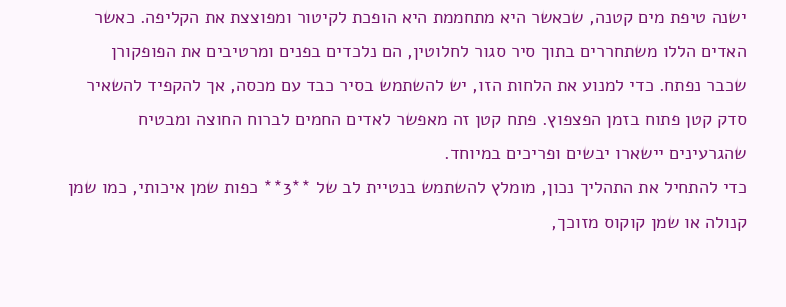ישנה טיפת מים קטנה, שכאשר היא מתחממת היא הופכת לקיטור ומפוצצת את הקליפה. כאשר האדים הללו משתחררים בתוך סיר סגור לחלוטין, הם נלכדים בפנים ומרטיבים את הפופקורן שכבר נפתח. כדי למנוע את הלחות הזו, יש להשתמש בסיר כבד עם מכסה, אך להקפיד להשאיר סדק קטן פתוח בזמן הפצפוץ. פתח קטן זה מאפשר לאדים החמים לברוח החוצה ומבטיח שהגרעינים יישארו יבשים ופריכים במיוחד.
כדי להתחיל את התהליך נכון, מומלץ להשתמש בנטיית לב של **3** כפות שמן איכותי, כמו שמן קנולה או שמן קוקוס מזוכך,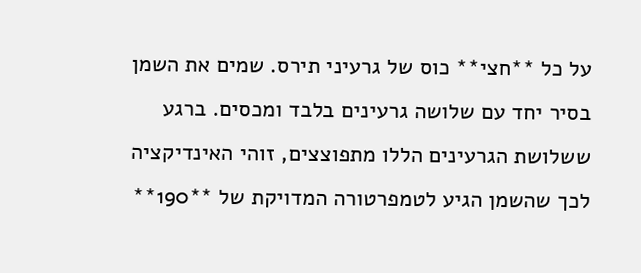על כל **חצי** כוס של גרעיני תירס. שמים את השמן בסיר יחד עם שלושה גרעינים בלבד ומכסים. ברגע ששלושת הגרעינים הללו מתפוצצים, זוהי האינדיקציה לכך שהשמן הגיע לטמפרטורה המדויקת של **190**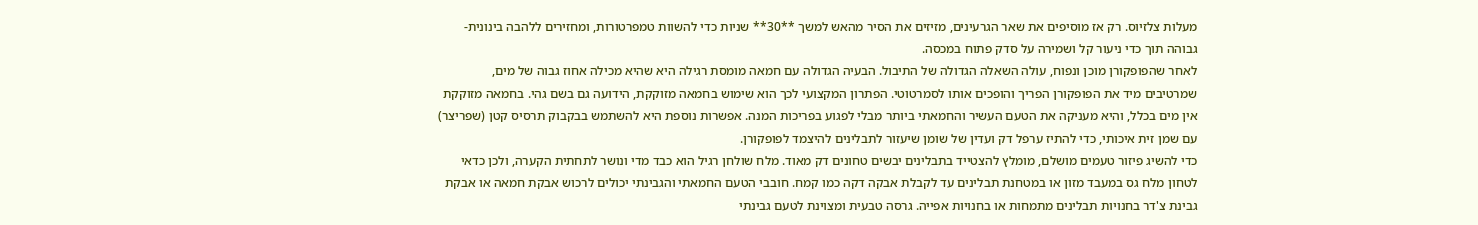מעלות צלזיוס. רק אז מוסיפים את שאר הגרעינים, מזיזים את הסיר מהאש למשך **30** שניות כדי להשוות טמפרטורות, ומחזירים ללהבה בינונית-גבוהה תוך כדי ניעור קל ושמירה על סדק פתוח במכסה.
לאחר שהפופקורן מוכן ונפוח, עולה השאלה הגדולה של התיבול. הבעיה הגדולה עם חמאה מומסת רגילה היא שהיא מכילה אחוז גבוה של מים, שמרטיבים מיד את הפופקורן הפריך והופכים אותו לסמרטוטי. הפתרון המקצועי לכך הוא שימוש בחמאה מזוקקת, הידועה גם בשם גהי. בחמאה מזוקקת אין מים בכלל, והיא מעניקה את הטעם העשיר והחמאתי ביותר מבלי לפגוע בפריכות המנה. אפשרות נוספת היא להשתמש בבקבוק תרסיס קטן (שפריצר) עם שמן זית איכותי, כדי להתיז ערפל דק ועדין של שומן שיעזור לתבלינים להיצמד לפופקורן.
כדי להשיג פיזור טעמים מושלם, מומלץ להצטייד בתבלינים יבשים טחונים דק מאוד. מלח שולחן רגיל הוא כבד מדי ונושר לתחתית הקערה, ולכן כדאי לטחון מלח גס במעבד מזון או במטחנת תבלינים עד לקבלת אבקה דקה כמו קמח. חובבי הטעם החמאתי והגבינתי יכולים לרכוש אבקת חמאה או אבקת גבינת צ'דר בחנויות תבלינים מתמחות או בחנויות אפייה. גרסה טבעית ומצוינת לטעם גבינתי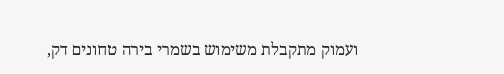ועמוק מתקבלת משימוש בשמרי בירה טחונים דק,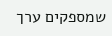שמספקים ערך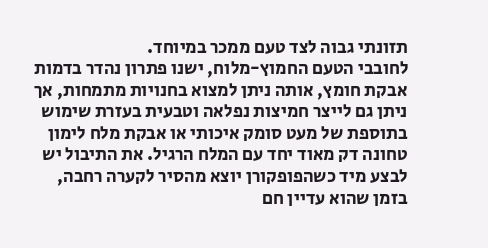תזונתי גבוה לצד טעם ממכר במיוחד.
לחובבי הטעם החמוץ-מלוח, ישנו פתרון נהדר בדמות אבקת חומץ, אותה ניתן למצוא בחנויות מתמחות, אך ניתן גם לייצר חמיצות נפלאה וטבעית בעזרת שימוש בתוספת של מעט סומק איכותי או אבקת מלח לימון טחונה דק מאוד יחד עם המלח הרגיל. את התיבול יש לבצע מיד כשהפופקורן יוצא מהסיר לקערה רחבה, בזמן שהוא עדיין חם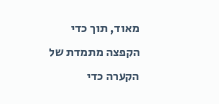מאוד, תוך כדי הקפצה מתמדת של הקערה כדי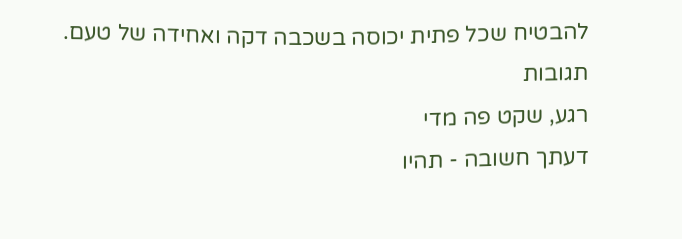להבטיח שכל פתית יכוסה בשכבה דקה ואחידה של טעם.
תגובות
רגע, שקט פה מדי
דעתך חשובה - תהיו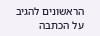הראשונים להגיב על הכתבה